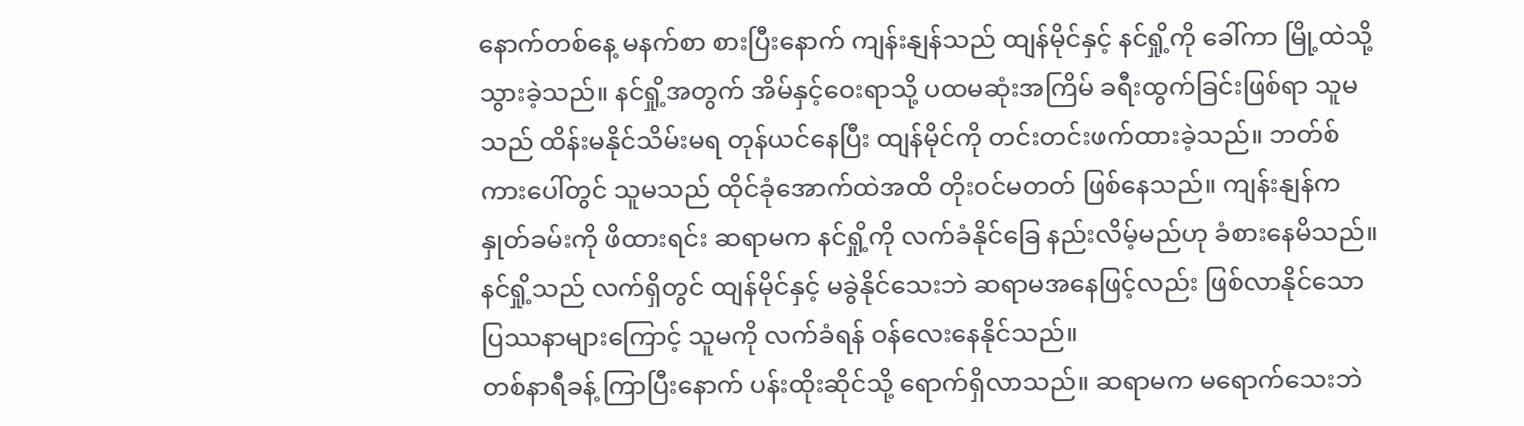နောက်တစ်နေ့ မနက်စာ စားပြီးနောက် ကျန်းနျန်သည် ထျန်မိုင်နှင့် နင်ရှို့ကို ခေါ်ကာ မြို့ထဲသို့ သွားခဲ့သည်။ နင်ရှို့အတွက် အိမ်နှင့်ဝေးရာသို့ ပထမဆုံးအကြိမ် ခရီးထွက်ခြင်းဖြစ်ရာ သူမသည် ထိန်းမနိုင်သိမ်းမရ တုန်ယင်နေပြီး ထျန်မိုင်ကို တင်းတင်းဖက်ထားခဲ့သည်။ ဘတ်စ်ကားပေါ်တွင် သူမသည် ထိုင်ခုံအောက်ထဲအထိ တိုးဝင်မတတ် ဖြစ်နေသည်။ ကျန်းနျန်က နှုတ်ခမ်းကို ဖိထားရင်း ဆရာမက နင်ရှို့ကို လက်ခံနိုင်ခြေ နည်းလိမ့်မည်ဟု ခံစားနေမိသည်။
နင်ရှို့သည် လက်ရှိတွင် ထျန်မိုင်နှင့် မခွဲနိုင်သေးဘဲ ဆရာမအနေဖြင့်လည်း ဖြစ်လာနိုင်သော ပြဿနာများကြောင့် သူမကို လက်ခံရန် ဝန်လေးနေနိုင်သည်။
တစ်နာရီခန့် ကြာပြီးနောက် ပန်းထိုးဆိုင်သို့ ရောက်ရှိလာသည်။ ဆရာမက မရောက်သေးဘဲ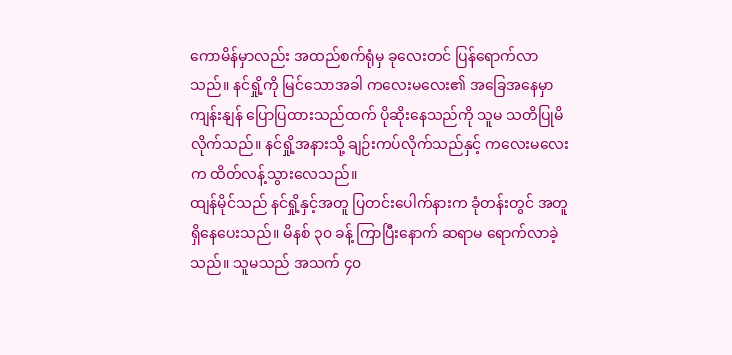ကောမိန်မှာလည်း အထည်စက်ရုံမှ ခုလေးတင် ပြန်ရောက်လာသည်။ နင်ရှို့ကို မြင်သောအခါ ကလေးမလေး၏ အခြေအနေမှာ ကျန်းနျန် ပြောပြထားသည်ထက် ပိုဆိုးနေသည်ကို သူမ သတိပြုမိလိုက်သည်။ နင်ရှို့အနားသို့ ချဉ်းကပ်လိုက်သည်နှင့် ကလေးမလေးက ထိတ်လန့်သွားလေသည်။
ထျန်မိုင်သည် နင်ရှို့နှင့်အတူ ပြတင်းပေါက်နားက ခုံတန်းတွင် အတူရှိနေပေးသည်။ မိနစ် ၃၀ ခန့် ကြာပြီးနောက် ဆရာမ ရောက်လာခဲ့သည်။ သူမသည် အသက် ၄၀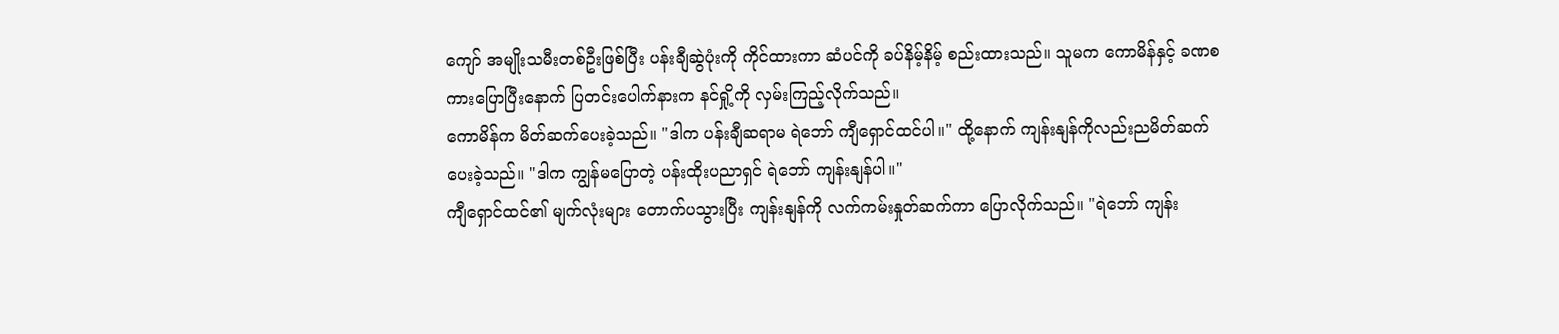ကျော် အမျိုးသမီးတစ်ဦးဖြစ်ပြီး ပန်းချီဆွဲပုံးကို ကိုင်ထားကာ ဆံပင်ကို ခပ်နိမ့်နိမ့် စည်းထားသည်။ သူမက ကောမိန်နှင့် ခဏစကားပြောပြီးနောက် ပြတင်းပေါက်နားက နင်ရှို့ကို လှမ်းကြည့်လိုက်သည်။
ကောမိန်က မိတ်ဆက်ပေးခဲ့သည်။ "ဒါက ပန်းချီဆရာမ ရဲဘော် ကျီရှောင်ထင်ပါ။" ထို့နောက် ကျန်းနျန်ကိုလည်းညမိတ်ဆက်ပေးခဲ့သည်။ "ဒါက ကျွန်မပြောတဲ့ ပန်းထိုးပညာရှင် ရဲဘော် ကျန်းနျန်ပါ။"
ကျီရှောင်ထင်၏ မျက်လုံးများ တောက်ပသွားပြီး ကျန်းနျန်ကို လက်ကမ်းနှုတ်ဆက်ကာ ပြောလိုက်သည်။ "ရဲဘော် ကျန်း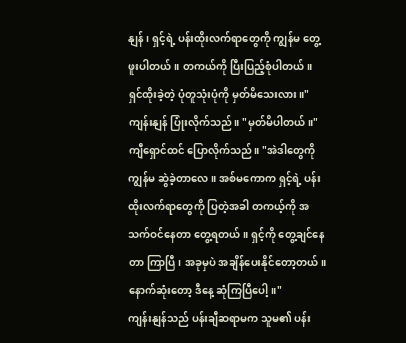နျန်၊ ရှင့်ရဲ့ ပန်းထိုးလက်ရာတွေကို ကျွန်မ တွေ့ဖူးပါတယ်။ တကယ်ကို ပြီးပြည့်စုံပါတယ်။ ရှင်ထိုးခဲ့တဲ့ ပုံတူသုံးပုံကို မှတ်မိသေးလား။"
ကျန်းနျန် ပြုံးလိုက်သည်။ "မှတ်မိပါတယ်။"
ကျီရှောင်ထင် ပြောလိုက်သည်။ "အဲဒါတွေကို ကျွန်မ ဆွဲခဲ့တာလေ။ အစ်မကောက ရှင့်ရဲ့ ပန်းထိုးလက်ရာတွေကို ပြတဲ့အခါ တကယ့်ကို အသက်ဝင်နေတာ တွေ့ရတယ်။ ရှင့်ကို တွေ့ချင်နေတာ ကြာပြီ၊ အခုမှပဲ အချိန်ပေးနိုင်တော့တယ်။ နောက်ဆုံးတော့ ဒီနေ့ ဆုံကြပြီပေါ့။"
ကျန်းနျန်သည် ပန်းချီဆရာမက သူမ၏ ပန်း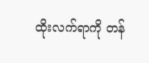ထိုးလက်ရာကို တန်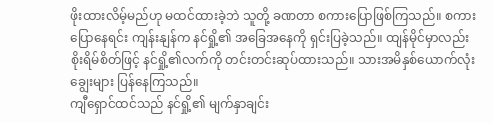ဖိုးထားလိမ့်မည်ဟု မထင်ထားခဲ့ဘဲ သူတို့ ခဏတာ စကားပြောဖြစ်ကြသည်။ စကားပြောနေရင်း ကျန်းနျန်က နင်ရှို့၏ အခြေအနေကို ရှင်းပြခဲ့သည်။ ထျန်မိုင်မှာလည်း စိုးရိမ်စိတ်ဖြင့် နင်ရှို့၏လက်ကို တင်းတင်းဆုပ်ထားသည်။ သားအမိနှစ်ယောက်လုံး ချွေးများ ပြန်နေကြသည်။
ကျီရှောင်ထင်သည် နင်ရှို့၏ မျက်နှာချင်း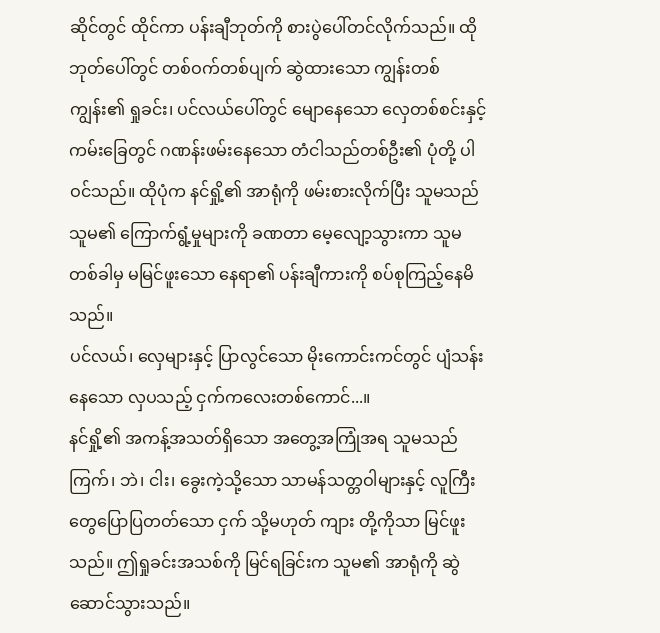ဆိုင်တွင် ထိုင်ကာ ပန်းချီဘုတ်ကို စားပွဲပေါ်တင်လိုက်သည်။ ထိုဘုတ်ပေါ်တွင် တစ်ဝက်တစ်ပျက် ဆွဲထားသော ကျွန်းတစ်ကျွန်း၏ ရှုခင်း၊ ပင်လယ်ပေါ်တွင် မျောနေသော လှေတစ်စင်းနှင့် ကမ်းခြေတွင် ဂဏန်းဖမ်းနေသော တံငါသည်တစ်ဦး၏ ပုံတို့ ပါဝင်သည်။ ထိုပုံက နင်ရှို့၏ အာရုံကို ဖမ်းစားလိုက်ပြီး သူမသည် သူမ၏ ကြောက်ရွံ့မှုများကို ခဏတာ မေ့လျော့သွားကာ သူမ တစ်ခါမှ မမြင်ဖူးသော နေရာ၏ ပန်းချီကားကို စပ်စုကြည့်နေမိသည်။
ပင်လယ်၊ လှေများနှင့် ပြာလွင်သော မိုးကောင်းကင်တွင် ပျံသန်းနေသော လှပသည့် ငှက်ကလေးတစ်ကောင်...။
နင်ရှို့၏ အကန့်အသတ်ရှိသော အတွေ့အကြုံအရ သူမသည် ကြက်၊ ဘဲ၊ ငါး၊ ခွေးကဲ့သို့သော သာမန်သတ္တဝါများနှင့် လူကြီးတွေပြောပြတတ်သော ငှက် သို့မဟုတ် ကျား တို့ကိုသာ မြင်ဖူးသည်။ ဤရှုခင်းအသစ်ကို မြင်ရခြင်းက သူမ၏ အာရုံကို ဆွဲဆောင်သွားသည်။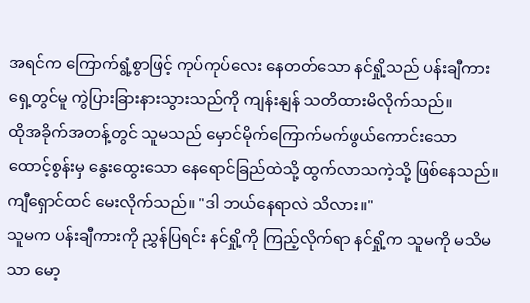အရင်က ကြောက်ရွံ့စွာဖြင့် ကုပ်ကုပ်လေး နေတတ်သော နင်ရှို့သည် ပန်းချီကားရှေ့တွင်မူ ကွဲပြားခြားနားသွားသည်ကို ကျန်းနျန် သတိထားမိလိုက်သည်။
ထိုအခိုက်အတန့်တွင် သူမသည် မှောင်မိုက်ကြောက်မက်ဖွယ်ကောင်းသော ထောင့်စွန်းမှ နွေးထွေးသော နေရောင်ခြည်ထဲသို့ ထွက်လာသကဲ့သို့ ဖြစ်နေသည်။
ကျီရှောင်ထင် မေးလိုက်သည်။ "ဒါ ဘယ်နေရာလဲ သိလား။"
သူမက ပန်းချီကားကို ညွှန်ပြရင်း နင်ရှို့ကို ကြည့်လိုက်ရာ နင်ရှို့က သူမကို မသိမသာ မော့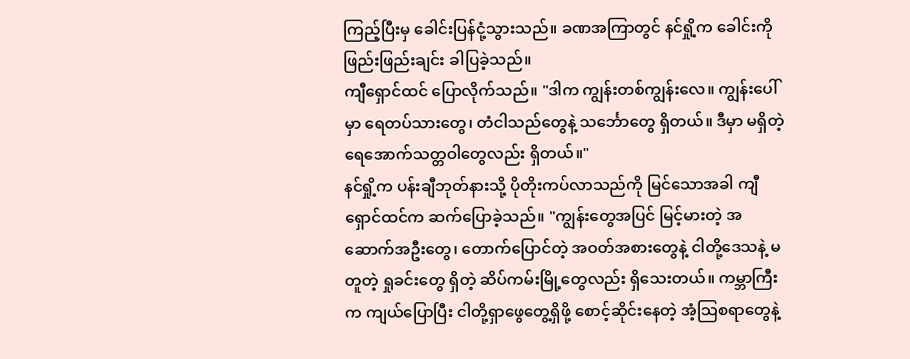ကြည့်ပြီးမှ ခေါင်းပြန်ငုံ့သွားသည်။ ခဏအကြာတွင် နင်ရှို့က ခေါင်းကို ဖြည်းဖြည်းချင်း ခါပြခဲ့သည်။
ကျီရှောင်ထင် ပြောလိုက်သည်။ "ဒါက ကျွန်းတစ်ကျွန်းလေ။ ကျွန်းပေါ်မှာ ရေတပ်သားတွေ၊ တံငါသည်တွေနဲ့ သင်္ဘောတွေ ရှိတယ်။ ဒီမှာ မရှိတဲ့ ရေအောက်သတ္တဝါတွေလည်း ရှိတယ်။"
နင်ရှို့က ပန်းချီဘုတ်နားသို့ ပိုတိုးကပ်လာသည်ကို မြင်သောအခါ ကျီရှောင်ထင်က ဆက်ပြောခဲ့သည်။ "ကျွန်းတွေအပြင် မြင့်မားတဲ့ အဆောက်အဦးတွေ၊ တောက်ပြောင်တဲ့ အဝတ်အစားတွေနဲ့ ငါတို့ဒေသနဲ့ မတူတဲ့ ရှုခင်းတွေ ရှိတဲ့ ဆိပ်ကမ်းမြို့တွေလည်း ရှိသေးတယ်။ ကမ္ဘာကြီးက ကျယ်ပြောပြီး ငါတို့ရှာဖွေတွေ့ရှိဖို့ စောင့်ဆိုင်းနေတဲ့ အံ့သြစရာတွေနဲ့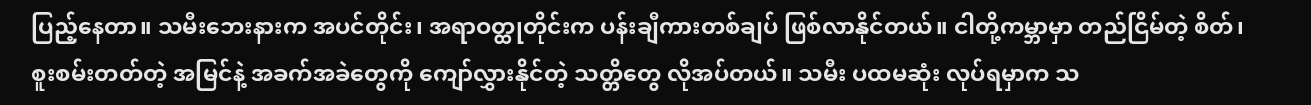ပြည့်နေတာ။ သမီးဘေးနားက အပင်တိုင်း၊ အရာဝတ္ထုတိုင်းက ပန်းချီကားတစ်ချပ် ဖြစ်လာနိုင်တယ်။ ငါတို့ကမ္ဘာမှာ တည်ငြိမ်တဲ့ စိတ်၊ စူးစမ်းတတ်တဲ့ အမြင်နဲ့ အခက်အခဲတွေကို ကျော်လွှားနိုင်တဲ့ သတ္တိတွေ လိုအပ်တယ်။ သမီး ပထမဆုံး လုပ်ရမှာက သ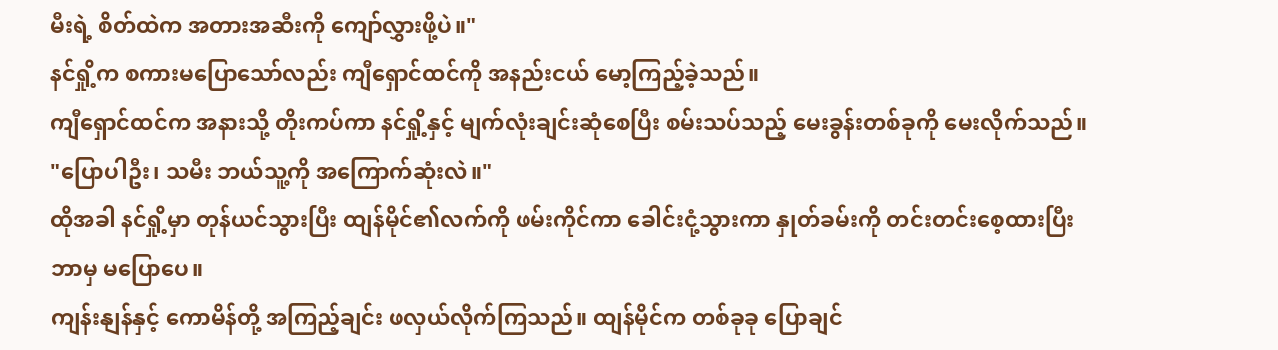မီးရဲ့ စိတ်ထဲက အတားအဆီးကို ကျော်လွှားဖို့ပဲ။"
နင်ရှို့က စကားမပြောသော်လည်း ကျီရှောင်ထင်ကို အနည်းငယ် မော့ကြည့်ခဲ့သည်။
ကျီရှောင်ထင်က အနားသို့ တိုးကပ်ကာ နင်ရှို့နှင့် မျက်လုံးချင်းဆုံစေပြီး စမ်းသပ်သည့် မေးခွန်းတစ်ခုကို မေးလိုက်သည်။ "ပြောပါဦး၊ သမီး ဘယ်သူ့ကို အကြောက်ဆုံးလဲ။"
ထိုအခါ နင်ရှို့မှာ တုန်ယင်သွားပြီး ထျန်မိုင်၏လက်ကို ဖမ်းကိုင်ကာ ခေါင်းငုံ့သွားကာ နှုတ်ခမ်းကို တင်းတင်းစေ့ထားပြီး ဘာမှ မပြောပေ။
ကျန်းနျန်နှင့် ကောမိန်တို့ အကြည့်ချင်း ဖလှယ်လိုက်ကြသည်။ ထျန်မိုင်က တစ်ခုခု ပြောချင်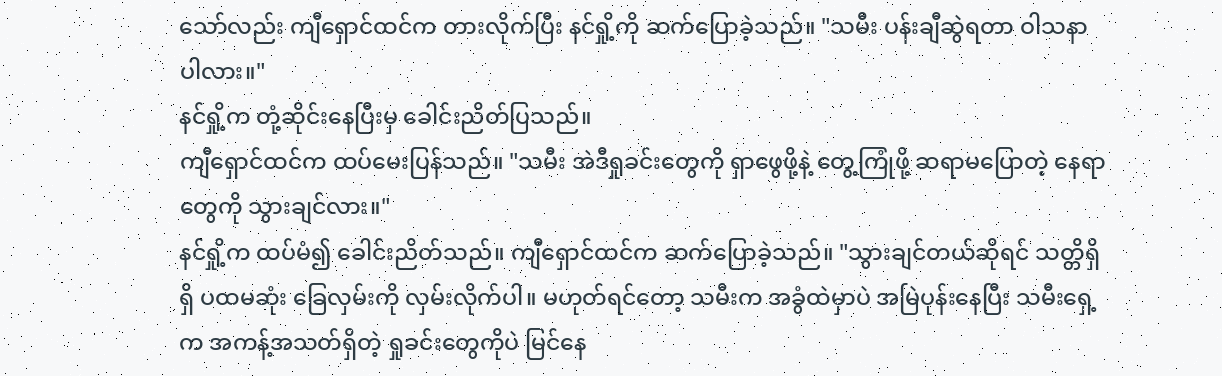သော်လည်း ကျီရှောင်ထင်က တားလိုက်ပြီး နင်ရှို့ကို ဆက်ပြောခဲ့သည်။ "သမီး ပန်းချီဆွဲရတာ ဝါသနာပါလား။"
နင်ရှို့က တုံ့ဆိုင်းနေပြီးမှ ခေါင်းညိတ်ပြသည်။
ကျီရှောင်ထင်က ထပ်မေးပြန်သည်။ "သမီး အဲဒီရှုခင်းတွေကို ရှာဖွေဖို့နဲ့ တွေ့ကြုံဖို့ ဆရာမပြောတဲ့ နေရာတွေကို သွားချင်လား။"
နင်ရှို့က ထပ်မံ၍ ခေါင်းညိတ်သည်။ ကျီရှောင်ထင်က ဆက်ပြောခဲ့သည်။ "သွားချင်တယ်ဆိုရင် သတ္တိရှိရှိ ပထမဆုံး ခြေလှမ်းကို လှမ်းလိုက်ပါ။ မဟုတ်ရင်တော့ သမီးက အခွံထဲမှာပဲ အမြဲပုန်းနေပြီး သမီးရှေ့က အကန့်အသတ်ရှိတဲ့ ရှုခင်းတွေကိုပဲ မြင်နေ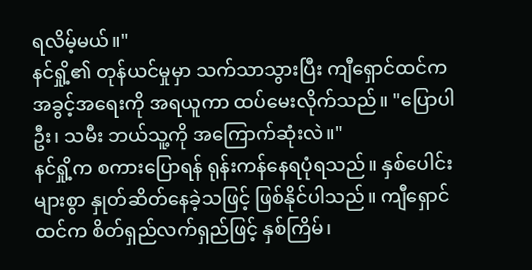ရလိမ့်မယ်။"
နင်ရှို့၏ တုန်ယင်မှုမှာ သက်သာသွားပြီး ကျီရှောင်ထင်က အခွင့်အရေးကို အရယူကာ ထပ်မေးလိုက်သည်။ "ပြောပါဦး၊ သမီး ဘယ်သူ့ကို အကြောက်ဆုံးလဲ။"
နင်ရှို့က စကားပြောရန် ရုန်းကန်နေရပုံရသည်။ နှစ်ပေါင်းများစွာ နှုတ်ဆိတ်နေခဲ့သဖြင့် ဖြစ်နိုင်ပါသည်။ ကျီရှောင်ထင်က စိတ်ရှည်လက်ရှည်ဖြင့် နှစ်ကြိမ်၊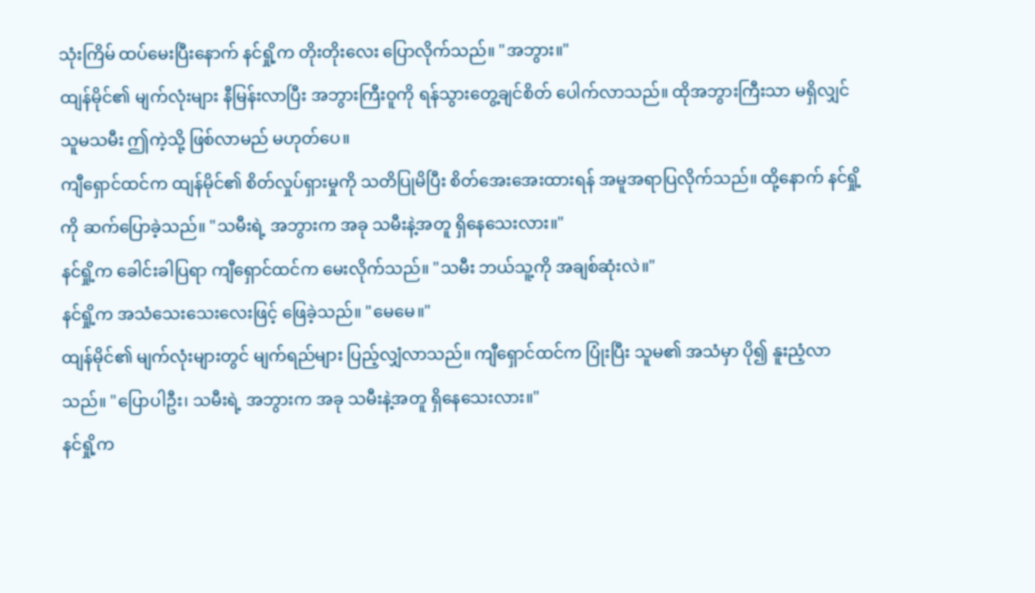သုံးကြိမ် ထပ်မေးပြီးနောက် နင်ရှို့က တိုးတိုးလေး ပြောလိုက်သည်။ "အဘွား။"
ထျန်မိုင်၏ မျက်လုံးများ နီမြန်းလာပြီး အဘွားကြီးဝူကို ရန်သွားတွေ့ချင်စိတ် ပေါက်လာသည်။ ထိုအဘွားကြီးသာ မရှိလျှင် သူမသမီး ဤကဲ့သို့ ဖြစ်လာမည် မဟုတ်ပေ။
ကျီရှောင်ထင်က ထျန်မိုင်၏ စိတ်လှုပ်ရှားမှုကို သတိပြုမိပြီး စိတ်အေးအေးထားရန် အမူအရာပြလိုက်သည်။ ထို့နောက် နင်ရှို့ကို ဆက်ပြောခဲ့သည်။ "သမီးရဲ့ အဘွားက အခု သမီးနဲ့အတူ ရှိနေသေးလား။"
နင်ရှို့က ခေါင်းခါပြရာ ကျီရှောင်ထင်က မေးလိုက်သည်။ "သမီး ဘယ်သူ့ကို အချစ်ဆုံးလဲ။"
နင်ရှို့က အသံသေးသေးလေးဖြင့် ဖြေခဲ့သည်။ "မေမေ။"
ထျန်မိုင်၏ မျက်လုံးများတွင် မျက်ရည်များ ပြည့်လျှံလာသည်။ ကျီရှောင်ထင်က ပြုံးပြီး သူမ၏ အသံမှာ ပို၍ နူးညံ့လာသည်။ "ပြောပါဦး၊ သမီးရဲ့ အဘွားက အခု သမီးနဲ့အတူ ရှိနေသေးလား။"
နင်ရှို့က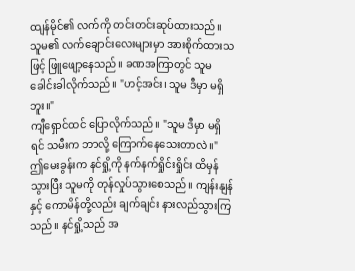ထျန်မိုင်၏ လက်ကို တင်းတင်းဆုပ်ထားသည်။ သူမ၏ လက်ချောင်းလေးများမှာ အားစိုက်ထားသဖြင့် ဖြူဖျော့နေသည်။ ခဏအကြာတွင် သူမ ခေါင်းခါလိုက်သည်။ "ဟင့်အင်း၊ သူမ ဒီမှာ မရှိဘူး။"
ကျီရှောင်ထင် ပြောလိုက်သည်။ "သူမ ဒီမှာ မရှိရင် သမီးက ဘာလို့ ကြောက်နေသေးတာလဲ။"
ဤမေးခွန်းက နင်ရှို့ကို နက်နက်ရှိုင်းရှိုင်း ထိမှန်သွားပြီး သူမကို တုန်လှုပ်သွားစေသည်။ ကျန်းနျန်နှင့် ကောမိန်တို့လည်း ချက်ချင်း နားလည်သွားကြသည်။ နင်ရှို့သည် အ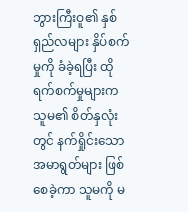ဘွားကြီးဝူ၏ နှစ်ရှည်လများ နှိပ်စက်မှုကို ခံခဲ့ရပြီး ထိုရက်စက်မှုများက သူမ၏ စိတ်နှလုံးတွင် နက်ရှိုင်းသော အမာရွတ်များ ဖြစ်စေခဲ့ကာ သူမကို မ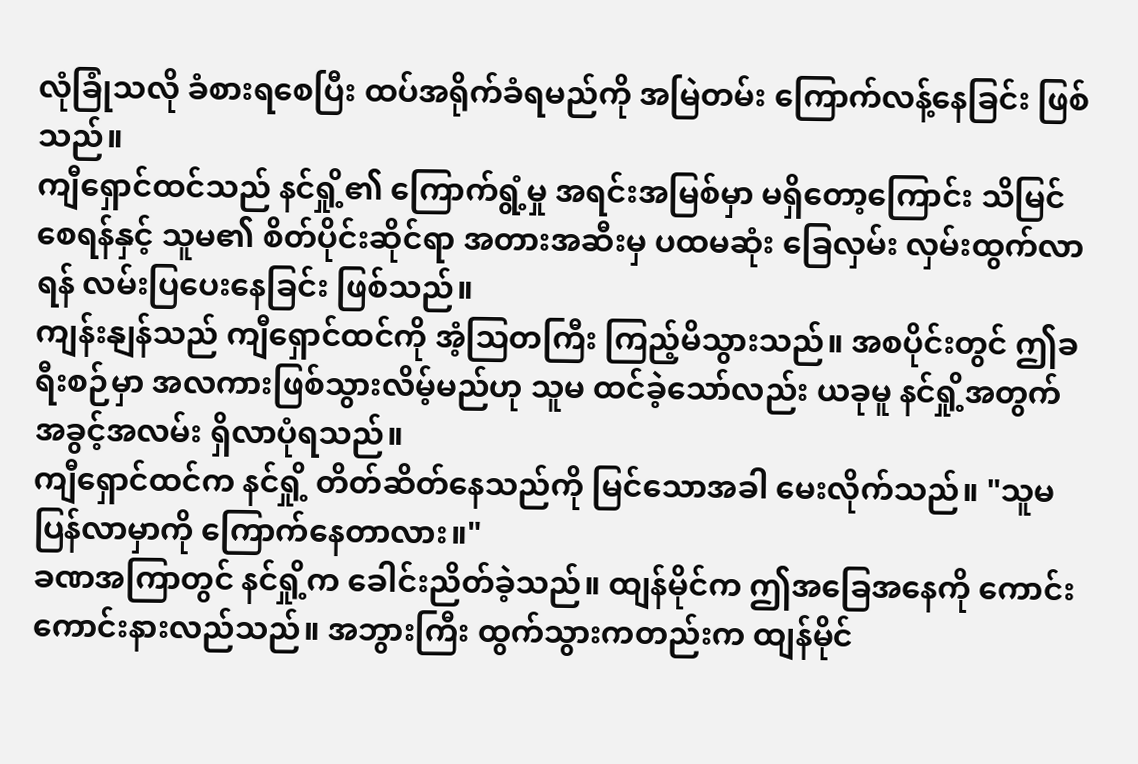လုံခြုံသလို ခံစားရစေပြီး ထပ်အရိုက်ခံရမည်ကို အမြဲတမ်း ကြောက်လန့်နေခြင်း ဖြစ်သည်။
ကျီရှောင်ထင်သည် နင်ရှို့၏ ကြောက်ရွံ့မှု အရင်းအမြစ်မှာ မရှိတော့ကြောင်း သိမြင်စေရန်နှင့် သူမ၏ စိတ်ပိုင်းဆိုင်ရာ အတားအဆီးမှ ပထမဆုံး ခြေလှမ်း လှမ်းထွက်လာရန် လမ်းပြပေးနေခြင်း ဖြစ်သည်။
ကျန်းနျန်သည် ကျီရှောင်ထင်ကို အံ့သြတကြီး ကြည့်မိသွားသည်။ အစပိုင်းတွင် ဤခရီးစဉ်မှာ အလကားဖြစ်သွားလိမ့်မည်ဟု သူမ ထင်ခဲ့သော်လည်း ယခုမူ နင်ရှို့အတွက် အခွင့်အလမ်း ရှိလာပုံရသည်။
ကျီရှောင်ထင်က နင်ရှို့ တိတ်ဆိတ်နေသည်ကို မြင်သောအခါ မေးလိုက်သည်။ "သူမ ပြန်လာမှာကို ကြောက်နေတာလား။"
ခဏအကြာတွင် နင်ရှို့က ခေါင်းညိတ်ခဲ့သည်။ ထျန်မိုင်က ဤအခြေအနေကို ကောင်းကောင်းနားလည်သည်။ အဘွားကြီး ထွက်သွားကတည်းက ထျန်မိုင်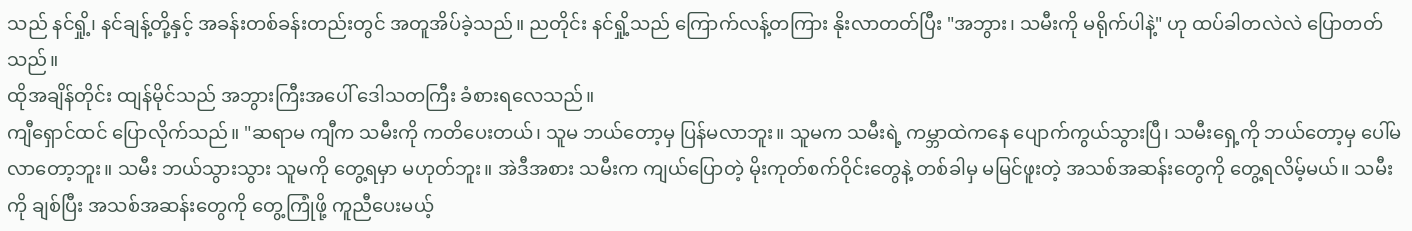သည် နင်ရှို့၊ နင်ချန့်တို့နှင့် အခန်းတစ်ခန်းတည်းတွင် အတူအိပ်ခဲ့သည်။ ညတိုင်း နင်ရှို့သည် ကြောက်လန့်တကြား နိုးလာတတ်ပြီး "အဘွား၊ သမီးကို မရိုက်ပါနဲ့" ဟု ထပ်ခါတလဲလဲ ပြောတတ်သည်။
ထိုအချိန်တိုင်း ထျန်မိုင်သည် အဘွားကြီးအပေါ် ဒေါသတကြီး ခံစားရလေသည်။
ကျီရှောင်ထင် ပြောလိုက်သည်။ "ဆရာမ ကျီက သမီးကို ကတိပေးတယ်၊ သူမ ဘယ်တော့မှ ပြန်မလာဘူး။ သူမက သမီးရဲ့ ကမ္ဘာထဲကနေ ပျောက်ကွယ်သွားပြီ၊ သမီးရှေ့ကို ဘယ်တော့မှ ပေါ်မလာတော့ဘူး။ သမီး ဘယ်သွားသွား သူမကို တွေ့ရမှာ မဟုတ်ဘူး။ အဲဒီအစား သမီးက ကျယ်ပြောတဲ့ မိုးကုတ်စက်ဝိုင်းတွေနဲ့ တစ်ခါမှ မမြင်ဖူးတဲ့ အသစ်အဆန်းတွေကို တွေ့ရလိမ့်မယ်။ သမီးကို ချစ်ပြီး အသစ်အဆန်းတွေကို တွေ့ကြုံဖို့ ကူညီပေးမယ့်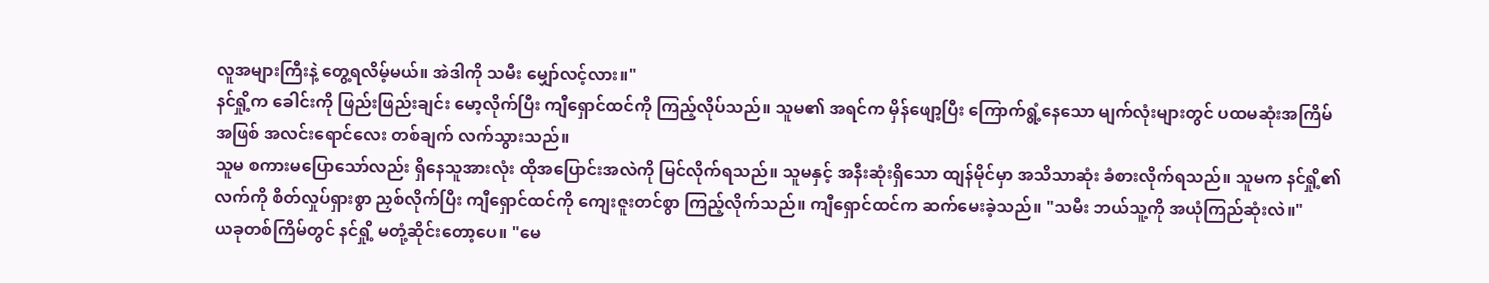လူအများကြီးနဲ့ တွေ့ရလိမ့်မယ်။ အဲဒါကို သမီး မျှော်လင့်လား။"
နင်ရှို့က ခေါင်းကို ဖြည်းဖြည်းချင်း မော့လိုက်ပြီး ကျီရှောင်ထင်ကို ကြည့်လိုပ်သည်။ သူမ၏ အရင်က မှိန်ဖျော့ပြီး ကြောက်ရွံ့နေသော မျက်လုံးများတွင် ပထမဆုံးအကြိမ်အဖြစ် အလင်းရောင်လေး တစ်ချက် လက်သွားသည်။
သူမ စကားမပြောသော်လည်း ရှိနေသူအားလုံး ထိုအပြောင်းအလဲကို မြင်လိုက်ရသည်။ သူမနှင့် အနီးဆုံးရှိသော ထျန်မိုင်မှာ အသိသာဆုံး ခံစားလိုက်ရသည်။ သူမက နင်ရှို့၏ လက်ကို စိတ်လှုပ်ရှားစွာ ညှစ်လိုက်ပြီး ကျီရှောင်ထင်ကို ကျေးဇူးတင်စွာ ကြည့်လိုက်သည်။ ကျီရှောင်ထင်က ဆက်မေးခဲ့သည်။ "သမီး ဘယ်သူ့ကို အယုံကြည်ဆုံးလဲ။"
ယခုတစ်ကြိမ်တွင် နင်ရှို့ မတုံ့ဆိုင်းတော့ပေ။ "မေ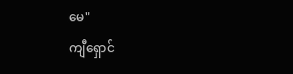မေ"
ကျီရှောင်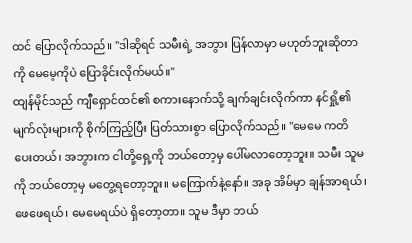ထင် ပြောလိုက်သည်။ "ဒါဆိုရင် သမီးရဲ့ အဘွား ပြန်လာမှာ မဟုတ်ဘူးဆိုတာကို မေမေ့ကိုပဲ ပြောခိုင်းလိုက်မယ်။"
ထျန်မိုင်သည် ကျီရှောင်ထင်၏ စကားနောက်သို့ ချက်ချင်းလိုက်ကာ နင်ရှို့၏ မျက်လုံးများကို စိုက်ကြည့်ပြီး ပြတ်သားစွာ ပြောလိုက်သည်။ "မေမေ ကတိပေးတယ်၊ အဘွားက ငါတို့ရှေ့ကို ဘယ်တော့မှ ပေါ်မလာတော့ဘူး။ သမီး သူမကို ဘယ်တော့မှ မတွေ့ရတော့ဘူး။ မကြောက်နဲ့နော်။ အခု အိမ်မှာ ချန်အာရယ်၊ ဖေဖေရယ်၊ မေမေရယ်ပဲ ရှိတော့တာ။ သူမ ဒီမှာ ဘယ်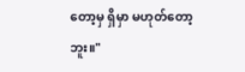တော့မှ ရှိမှာ မဟုတ်တော့ဘူး။"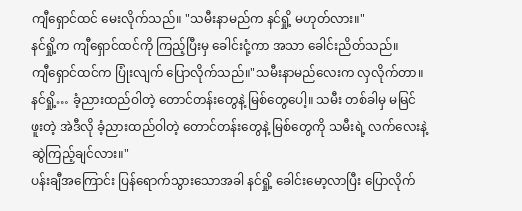ကျီရှောင်ထင် မေးလိုက်သည်။ "သမီးနာမည်က နင်ရှို့ မဟုတ်လား။"
နင်ရှို့က ကျီရှောင်ထင်ကို ကြည့်ပြီးမှ ခေါင်းငုံ့ကာ အသာ ခေါင်းညိတ်သည်။
ကျီရှောင်ထင်က ပြုံးလျက် ပြောလိုက်သည်။"သမီးနာမည်လေးက လှလိုက်တာ။ နင်ရှို့… ခံ့ညားထည်ဝါတဲ့ တောင်တန်းတွေနဲ့ မြစ်တွေပေါ့။ သမီး တစ်ခါမှ မမြင်ဖူးတဲ့ အဲဒီလို ခံ့ညားထည်ဝါတဲ့ တောင်တန်းတွေနဲ့ မြစ်တွေကို သမီးရဲ့ လက်လေးနဲ့ ဆွဲကြည့်ချင်လား။"
ပန်းချီအကြောင်း ပြန်ရောက်သွားသောအခါ နင်ရှို့ ခေါင်းမော့လာပြီး ပြောလိုက်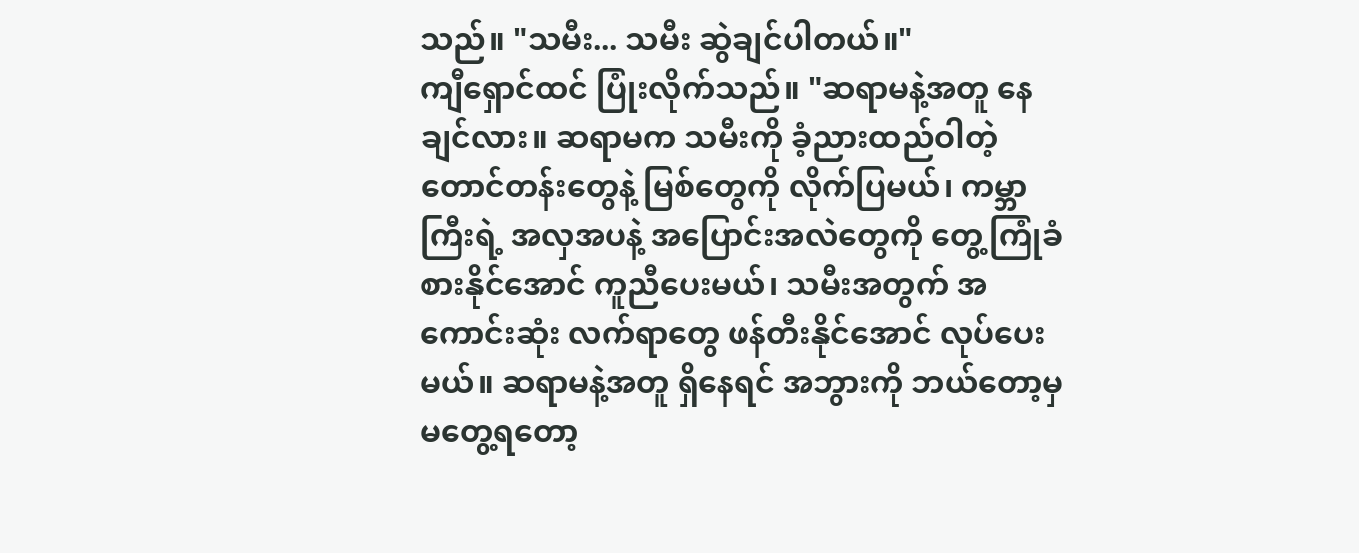သည်။ "သမီး... သမီး ဆွဲချင်ပါတယ်။"
ကျီရှောင်ထင် ပြုံးလိုက်သည်။ "ဆရာမနဲ့အတူ နေချင်လား။ ဆရာမက သမီးကို ခံ့ညားထည်ဝါတဲ့ တောင်တန်းတွေနဲ့ မြစ်တွေကို လိုက်ပြမယ်၊ ကမ္ဘာကြီးရဲ့ အလှအပနဲ့ အပြောင်းအလဲတွေကို တွေ့ကြုံခံစားနိုင်အောင် ကူညီပေးမယ်၊ သမီးအတွက် အကောင်းဆုံး လက်ရာတွေ ဖန်တီးနိုင်အောင် လုပ်ပေးမယ်။ ဆရာမနဲ့အတူ ရှိနေရင် အဘွားကို ဘယ်တော့မှ မတွေ့ရတော့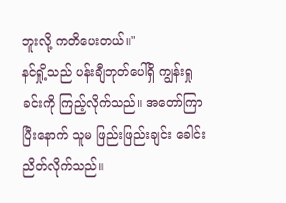ဘူးလို့ ကတိပေးတယ်။"
နင်ရှို့သည် ပန်းချီဘုတ်ပေါ်ရှိ ကျွန်းရှုခင်းကို ကြည့်လိုက်သည်။ အတော်ကြာပြီးနောက် သူမ ဖြည်းဖြည်းချင်း ခေါင်းညိတ်လိုက်သည်။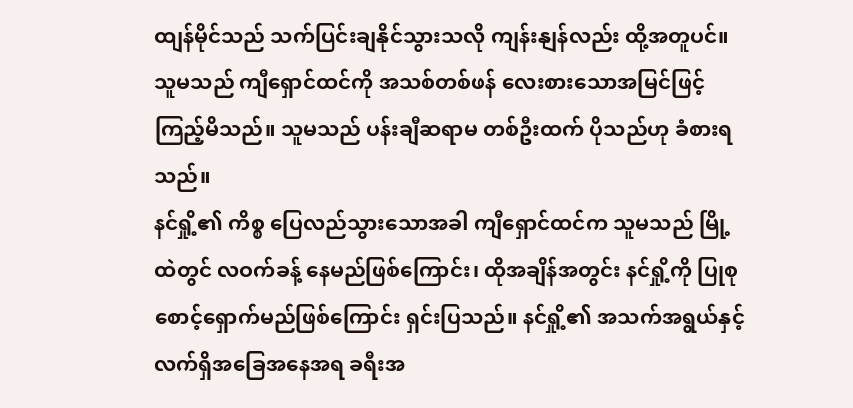ထျန်မိုင်သည် သက်ပြင်းချနိုင်သွားသလို ကျန်းနျန်လည်း ထို့အတူပင်။ သူမသည် ကျီရှောင်ထင်ကို အသစ်တစ်ဖန် လေးစားသောအမြင်ဖြင့် ကြည့်မိသည်။ သူမသည် ပန်းချီဆရာမ တစ်ဦးထက် ပိုသည်ဟု ခံစားရသည်။
နင်ရှို့၏ ကိစ္စ ပြေလည်သွားသောအခါ ကျီရှောင်ထင်က သူမသည် မြို့ထဲတွင် လဝက်ခန့် နေမည်ဖြစ်ကြောင်း၊ ထိုအချိန်အတွင်း နင်ရှို့ကို ပြုစုစောင့်ရှောက်မည်ဖြစ်ကြောင်း ရှင်းပြသည်။ နင်ရှို့၏ အသက်အရွယ်နှင့် လက်ရှိအခြေအနေအရ ခရီးအ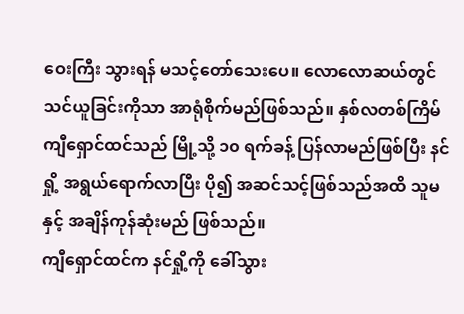ဝေးကြီး သွားရန် မသင့်တော်သေးပေ။ လောလောဆယ်တွင် သင်ယူခြင်းကိုသာ အာရုံစိုက်မည်ဖြစ်သည်။ နှစ်လတစ်ကြိမ် ကျီရှောင်ထင်သည် မြို့သို့ ၁၀ ရက်ခန့် ပြန်လာမည်ဖြစ်ပြီး နင်ရှို့ အရွယ်ရောက်လာပြီး ပို၍ အဆင်သင့်ဖြစ်သည်အထိ သူမနှင့် အချိန်ကုန်ဆုံးမည် ဖြစ်သည်။
ကျီရှောင်ထင်က နင်ရှို့ကို ခေါ်သွား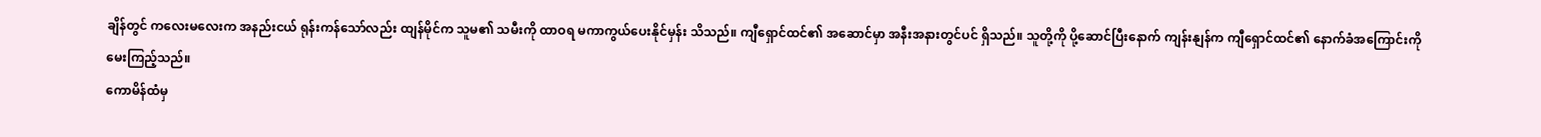ချိန်တွင် ကလေးမလေးက အနည်းငယ် ရုန်းကန်သော်လည်း ထျန်မိုင်က သူမ၏ သမီးကို ထာဝရ မကာကွယ်ပေးနိုင်မှန်း သိသည်။ ကျီရှောင်ထင်၏ အဆောင်မှာ အနီးအနားတွင်ပင် ရှိသည်။ သူတို့ကို ပို့ဆောင်ပြီးနောက် ကျန်းနျန်က ကျီရှောင်ထင်၏ နောက်ခံအကြောင်းကို မေးကြည့်သည်။
ကောမိန်ထံမှ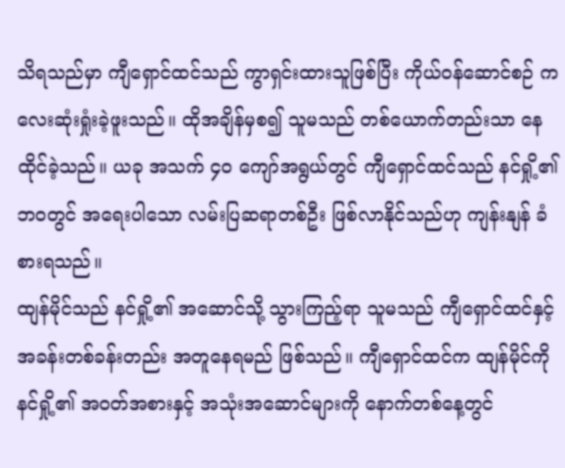သိရသည်မှာ ကျီရှောင်ထင်သည် ကွာရှင်းထားသူဖြစ်ပြီး ကိုယ်ဝန်ဆောင်စဉ် ကလေးဆုံးရှုံးခဲ့ဖူးသည်။ ထိုအချိန်မှစ၍ သူမသည် တစ်ယောက်တည်းသာ နေထိုင်ခဲ့သည်။ ယခု အသက် ၄၀ ကျော်အရွယ်တွင် ကျီရှောင်ထင်သည် နင်ရှို့၏ ဘဝတွင် အရေးပါသော လမ်းပြဆရာတစ်ဦး ဖြစ်လာနိုင်သည်ဟု ကျန်းနျန် ခံစားရသည်။
ထျန်မိုင်သည် နင်ရှို့၏ အဆောင်သို့ သွားကြည့်ရာ သူမသည် ကျီရှောင်ထင်နှင့် အခန်းတစ်ခန်းတည်း အတူနေရမည် ဖြစ်သည်။ ကျီရှောင်ထင်က ထျန်မိုင်ကို နင်ရှို့၏ အဝတ်အစားနှင့် အသုံးအဆောင်များကို နောက်တစ်နေ့တွင်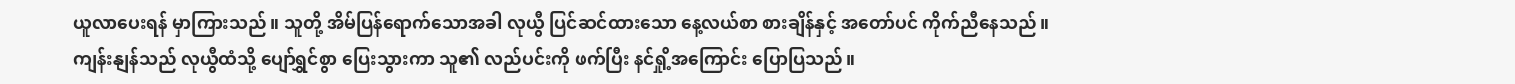ယူလာပေးရန် မှာကြားသည်။ သူတို့ အိမ်ပြန်ရောက်သောအခါ လုယွီ ပြင်ဆင်ထားသော နေ့လယ်စာ စားချိန်နှင့် အတော်ပင် ကိုက်ညီနေသည်။
ကျန်းနျန်သည် လုယွီထံသို့ ပျော်ရွှင်စွာ ပြေးသွားကာ သူ၏ လည်ပင်းကို ဖက်ပြီး နင်ရှို့အကြောင်း ပြောပြသည်။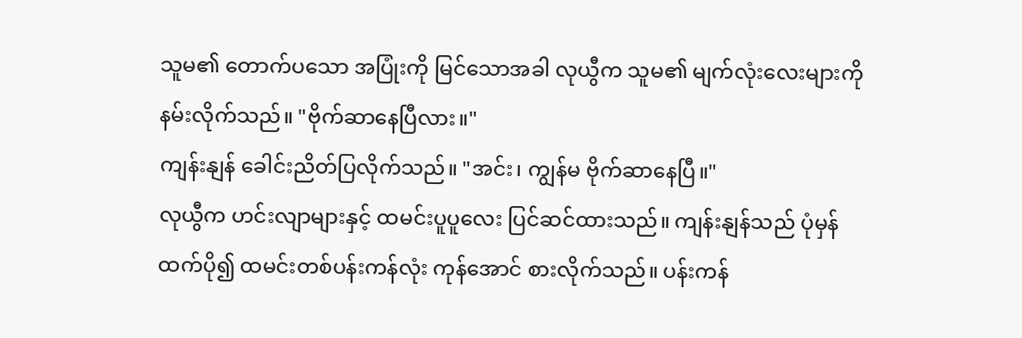သူမ၏ တောက်ပသော အပြုံးကို မြင်သောအခါ လုယွီက သူမ၏ မျက်လုံးလေးများကို နမ်းလိုက်သည်။ "ဗိုက်ဆာနေပြီလား။"
ကျန်းနျန် ခေါင်းညိတ်ပြလိုက်သည်။ "အင်း၊ ကျွန်မ ဗိုက်ဆာနေပြီ။"
လုယွီက ဟင်းလျာများနှင့် ထမင်းပူပူလေး ပြင်ဆင်ထားသည်။ ကျန်းနျန်သည် ပုံမှန်ထက်ပို၍ ထမင်းတစ်ပန်းကန်လုံး ကုန်အောင် စားလိုက်သည်။ ပန်းကန်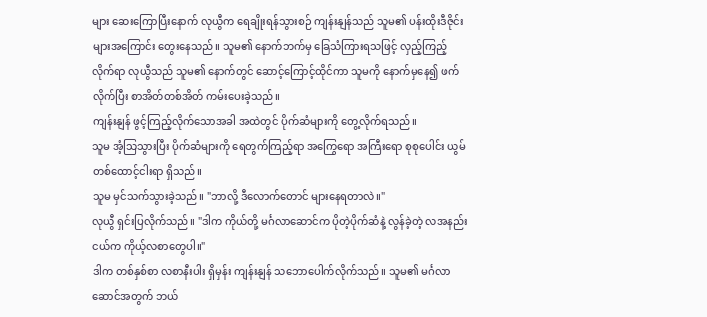များ ဆေးကြောပြီးနောက် လုယွီက ရေချိုးရန်သွားစဉ် ကျန်းနျန်သည် သူမ၏ ပန်းထိုးဒီဇိုင်းများအကြောင်း တွေးနေသည်။ သူမ၏ နောက်ဘက်မှ ခြေသံကြားရသဖြင့် လှည့်ကြည့်လိုက်ရာ လုယွီသည် သူမ၏ နောက်တွင် ဆောင့်ကြောင့်ထိုင်ကာ သူမကို နောက်မှနေ၍ ဖက်လိုက်ပြီး စာအိတ်တစ်အိတ် ကမ်းပေးခဲ့သည်။
ကျန်းနျန် ဖွင့်ကြည့်လိုက်သောအခါ အထဲတွင် ပိုက်ဆံများကို တွေ့လိုက်ရသည်။
သူမ အံ့သြသွားပြီး ပိုက်ဆံများကို ရေတွက်ကြည့်ရာ အကြွေရော အကြီးရော စုစုပေါင်း ယွမ် တစ်ထောင့်ငါးရာ ရှိသည်။
သူမ မှင်သက်သွားခဲ့သည်။ "ဘာလို့ ဒီလောက်တောင် များနေရတာလဲ။"
လုယွီ ရှင်းပြလိုက်သည်။ "ဒါက ကိုယ်တို့ မင်္ဂလာဆောင်က ပိုတဲ့ပိုက်ဆံနဲ့ လွန်ခဲ့တဲ့ လအနည်းငယ်က ကိုယ့်လစာတွေပါ။"
ဒါက တစ်နှစ်စာ လစာနီးပါး ရှိမှန်း ကျန်းနျန် သဘောပေါက်လိုက်သည်။ သူမ၏ မင်္ဂလာဆောင်အတွက် ဘယ်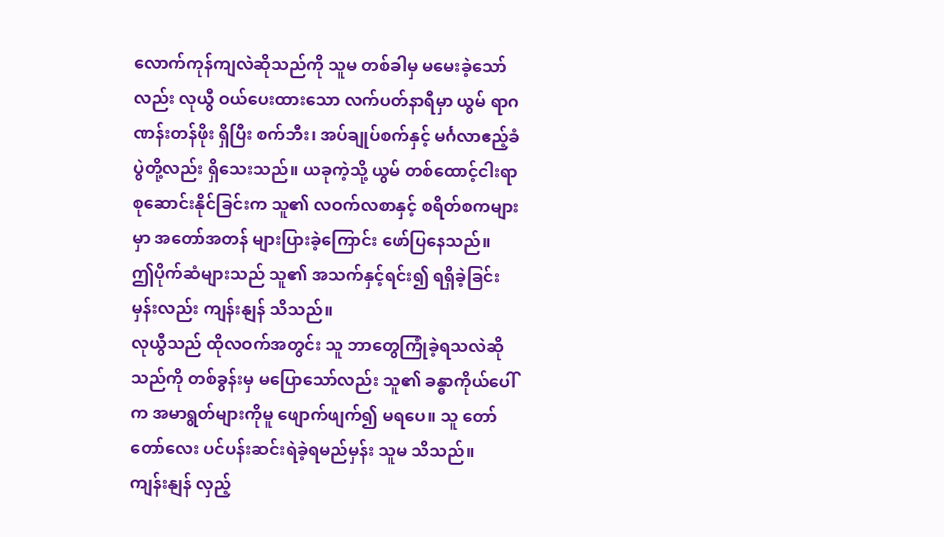လောက်ကုန်ကျလဲဆိုသည်ကို သူမ တစ်ခါမှ မမေးခဲ့သော်လည်း လုယွီ ဝယ်ပေးထားသော လက်ပတ်နာရီမှာ ယွမ် ရာဂဏန်းတန်ဖိုး ရှိပြီး စက်ဘီး၊ အပ်ချုပ်စက်နှင့် မင်္ဂလာဧည့်ခံပွဲတို့လည်း ရှိသေးသည်။ ယခုကဲ့သို့ ယွမ် တစ်ထောင့်ငါးရာ စုဆောင်းနိုင်ခြင်းက သူ၏ လဝက်လစာနှင့် စရိတ်စကများမှာ အတော်အတန် များပြားခဲ့ကြောင်း ဖော်ပြနေသည်။
ဤပိုက်ဆံများသည် သူ၏ အသက်နှင့်ရင်း၍ ရရှိခဲ့ခြင်းမှန်းလည်း ကျန်းနျန် သိသည်။
လုယွီသည် ထိုလဝက်အတွင်း သူ ဘာတွေကြုံခဲ့ရသလဲဆိုသည်ကို တစ်ခွန်းမှ မပြောသော်လည်း သူ၏ ခန္ဓာကိုယ်ပေါ်က အမာရွတ်များကိုမူ ဖျောက်ဖျက်၍ မရပေ။ သူ တော်တော်လေး ပင်ပန်းဆင်းရဲခဲ့ရမည်မှန်း သူမ သိသည်။
ကျန်းနျန် လှည့်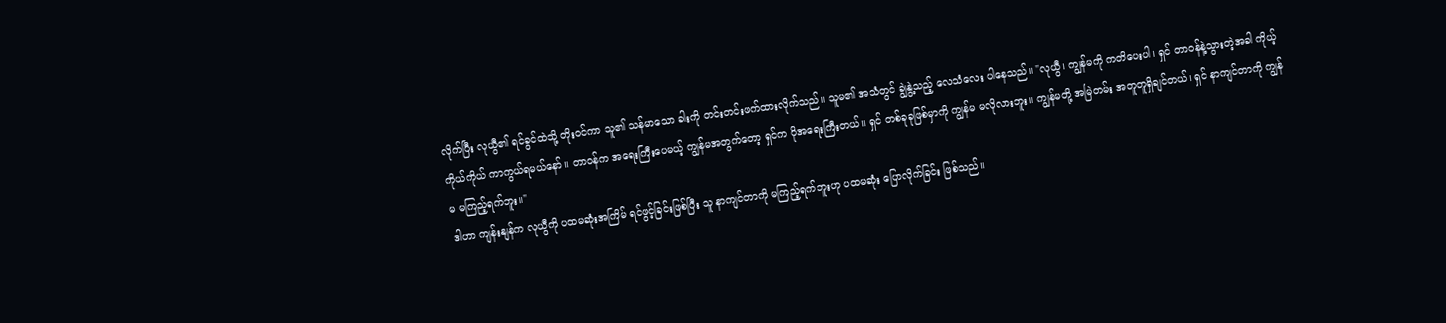လိုက်ပြီး လုယွီ၏ ရင်ခွင်ထဲသို့ တိုးဝင်ကာ သူ၏ သန်မာသော ခါးကို တင်းတင်းဖက်ထားလိုက်သည်။ သူမ၏ အသံတွင် ချွဲနွဲ့သည့် လေသံလေး ပါနေသည်။ "လုယွီ၊ ကျွန်မကို ကတိပေးပါ၊ ရှင် တာဝန်နဲ့သွားတဲ့အခါ ကိုယ့်ကိုယ်ကိုယ် ကာကွယ်ရမယ်နော်။ တာဝန်က အရေးကြီးပေမယ့် ကျွန်မအတွက်တော့ ရှင်က ပိုအရေးကြီးတယ်။ ရှင် တစ်ခုခုဖြစ်မှာကို ကျွန်မ မလိုလားဘူး။ ကျွန်မတို့ အမြဲတမ်း အတူတူရှိချင်တယ်၊ ရှင် နာကျင်တာကို ကျွန်မ မကြည့်ရက်ဘူး။"
ဒါဟာ ကျန်းနျန်က လုယွီကို ပထမဆုံးအကြိမ် ရင်ဖွင့်ခြင်းဖြစ်ပြီး သူ နာကျင်တာကို မကြည့်ရက်ဘူးဟု ပထမဆုံး ပြောလိုက်ခြင်း ဖြစ်သည်။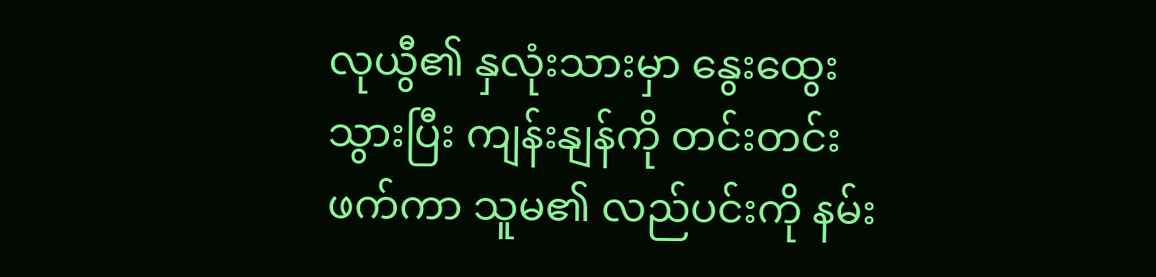လုယွီ၏ နှလုံးသားမှာ နွေးထွေးသွားပြီး ကျန်းနျန်ကို တင်းတင်းဖက်ကာ သူမ၏ လည်ပင်းကို နမ်း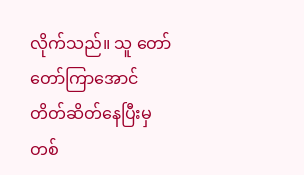လိုက်သည်။ သူ တော်တော်ကြာအောင် တိတ်ဆိတ်နေပြီးမှ တစ်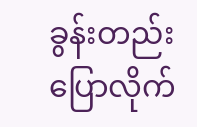ခွန်းတည်း ပြောလိုက်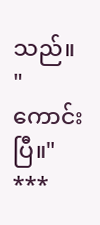သည်။ "ကောင်းပြီ။"
***